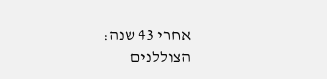אחרי 43 שנה: הצוללנים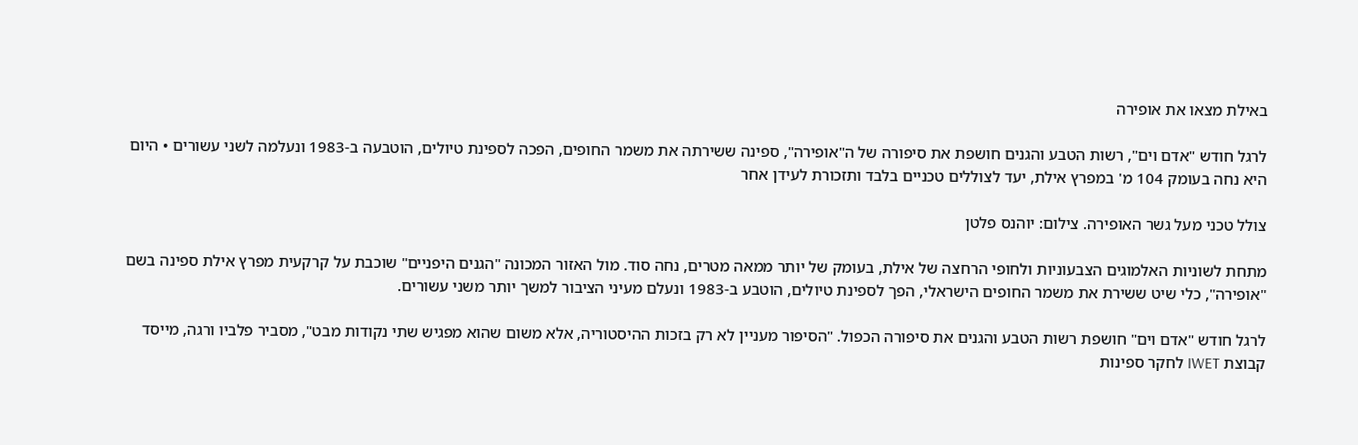באילת מצאו את אופירה

לרגל חודש "אדם וים", רשות הטבע והגנים חושפת את סיפורה של ה"אופירה", ספינה ששירתה את משמר החופים, הפכה לספינת טיולים, הוטבעה ב-1983 ונעלמה לשני עשורים • היום היא נחה בעומק 104 מ' במפרץ אילת, יעד לצוללים טכניים בלבד ותזכורת לעידן אחר

צולל טכני מעל גשר האופירה. צילום: יוהנס פלטן

מתחת לשוניות האלמוגים הצבעוניות ולחופי הרחצה של אילת, בעומק של יותר ממאה מטרים, נחה סוד. מול האזור המכונה "הגנים היפניים" שוכבת על קרקעית מפרץ אילת ספינה בשם "אופירה", כלי שיט ששירת את משמר החופים הישראלי, הפך לספינת טיולים, הוטבע ב-1983 ונעלם מעיני הציבור למשך יותר משני עשורים.

לרגל חודש "אדם וים" חושפת רשות הטבע והגנים את סיפורה הכפול. "הסיפור מעניין לא רק בזכות ההיסטוריה, אלא משום שהוא מפגיש שתי נקודות מבט", מסביר פלביו ורגה, מייסד קבוצת IWET לחקר ספינות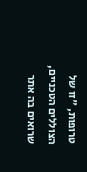טרופות, "זו של הצוללים הטכניים, שרואים בה אתר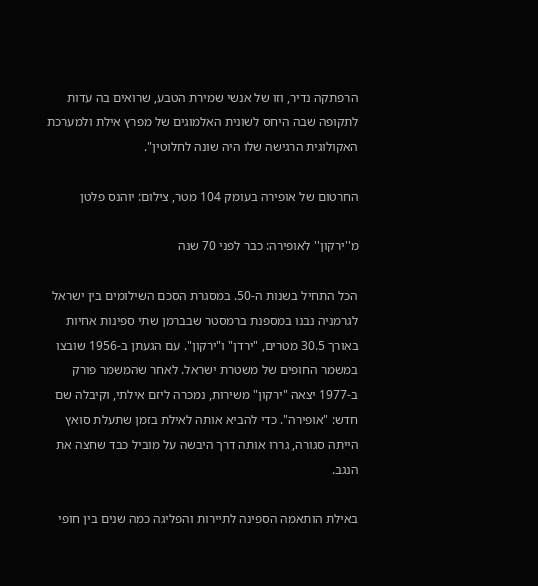הרפתקה נדיר, וזו של אנשי שמירת הטבע, שרואים בה עדות לתקופה שבה היחס לשונית האלמוגים של מפרץ אילת ולמערכת האקולוגית הרגישה שלו היה שונה לחלוטין".

החרטום של אופירה בעומק 104 מטר, צילום: יוהנס פלטן

מ''ירקון'' לאופירה: כבר לפני 70 שנה

הכל התחיל בשנות ה-50. במסגרת הסכם השילומים בין ישראל לגרמניה נבנו במספנת ברמסטר שבברמן שתי ספינות אחיות באורך 30.5 מטרים, "ירדן" ו"ירקון". עם הגעתן ב-1956 שובצו במשמר החופים של משטרת ישראל. לאחר שהמשמר פורק ב-1977 יצאה "ירקון" משירות, נמכרה ליזם אילתי, וקיבלה שם חדש: "אופירה". כדי להביא אותה לאילת בזמן שתעלת סואץ הייתה סגורה, גררו אותה דרך היבשה על מוביל כבד שחצה את הנגב.

באילת הותאמה הספינה לתיירות והפליגה כמה שנים בין חופי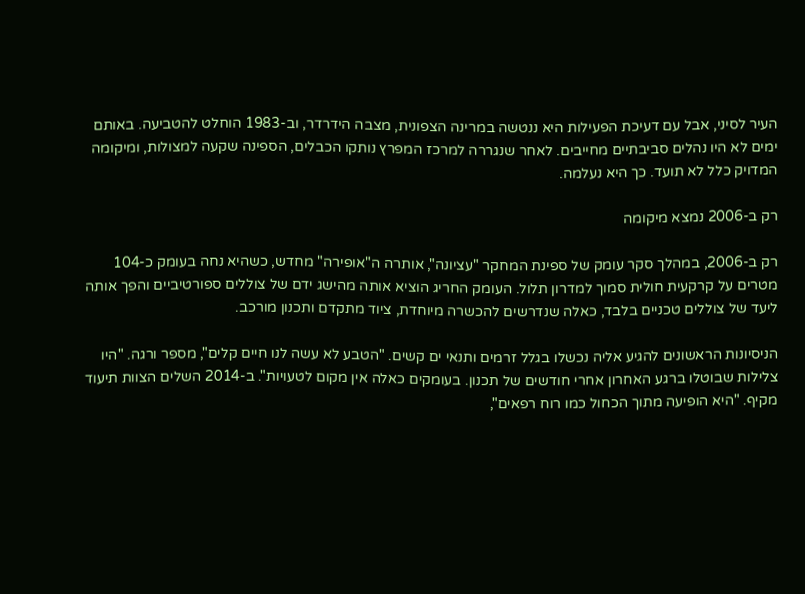העיר לסיני, אבל עם דעיכת הפעילות היא ננטשה במרינה הצפונית, מצבה הידרדר, וב-1983 הוחלט להטביעה. באותם ימים לא היו נהלים סביבתיים מחייבים. לאחר שנגררה למרכז המפרץ נותקו הכבלים, הספינה שקעה למצולות, ומיקומה המדויק כלל לא תועד. כך היא נעלמה.

רק ב-2006 נמצא מיקומה

רק ב-2006, במהלך סקר עומק של ספינת המחקר "עציונה", אותרה ה"אופירה" מחדש, כשהיא נחה בעומק כ-104 מטרים על קרקעית חולית סמוך למדרון תלול. העומק החריג הוציא אותה מהישג ידם של צוללים ספורטיביים והפך אותה ליעד של צוללים טכניים בלבד, כאלה שנדרשים להכשרה מיוחדת, ציוד מתקדם ותכנון מורכב.

הניסיונות הראשונים להגיע אליה נכשלו בגלל זרמים ותנאי ים קשים. "הטבע לא עשה לנו חיים קלים", מספר ורגה. "היו צלילות שבוטלו ברגע האחרון אחרי חודשים של תכנון. בעומקים כאלה אין מקום לטעויות". ב-2014 השלים הצוות תיעוד מקיף. "היא הופיעה מתוך הכחול כמו רוח רפאים",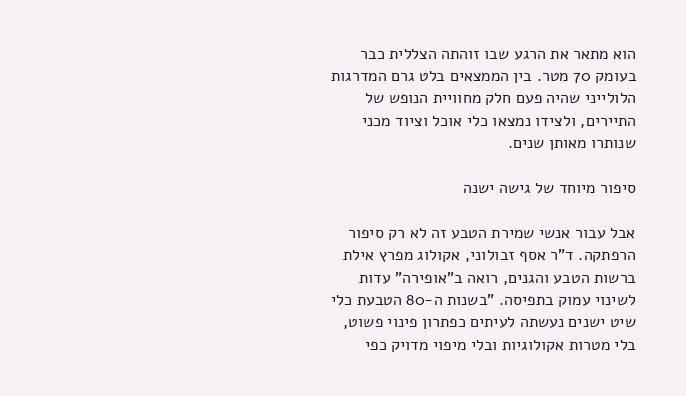הוא מתאר את הרגע שבו זוהתה הצללית כבר בעומק 70 מטר. בין הממצאים בלט גרם המדרגות הלולייני שהיה פעם חלק מחוויית הנופש של התיירים, ולצידו נמצאו כלי אוכל וציוד מכני שנותרו מאותן שנים.

סיפור מיוחד של גישה ישנה

אבל עבור אנשי שמירת הטבע זה לא רק סיפור הרפתקה. ד"ר אסף זבולוני, אקולוג מפרץ אילת ברשות הטבע והגנים, רואה ב"אופירה" עדות לשינוי עמוק בתפיסה. "בשנות ה-80 הטבעת כלי שיט ישנים נעשתה לעיתים כפתרון פינוי פשוט, בלי מטרות אקולוגיות ובלי מיפוי מדויק כפי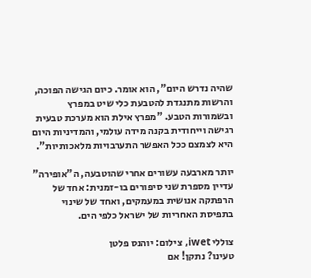שהיה נדרש היום", הוא אומר. כיום הגישה הפוכה, והרשות מתנגדת להטבעת כלי שיט במפרץ ובשמורות הטבע. "מפרץ אילת הוא מערכת טבעית רגישה וייחודית בקנה מידה עולמי, והמדיניות היום היא לצמצם ככל האפשר התערבויות מלאכותיות".

יותר מארבעה עשורים אחרי שהוטבעה, ה"אופירה" עדיין מספרת שני סיפורים בו-זמנית: אחד של הרפתקה אנושית במעמקים, ואחד של שינוי בתפיסת האחריות של ישראל כלפי הים.

צוללי iwet, צילום: יוהנס פלטן
טעינו? נתקן! אם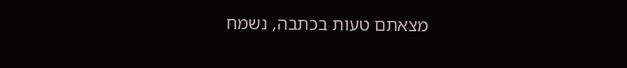מצאתם טעות בכתבה, נשמח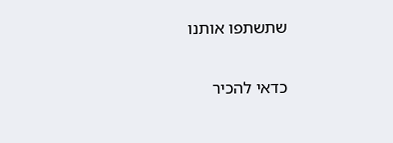שתשתפו אותנו

כדאי להכיר